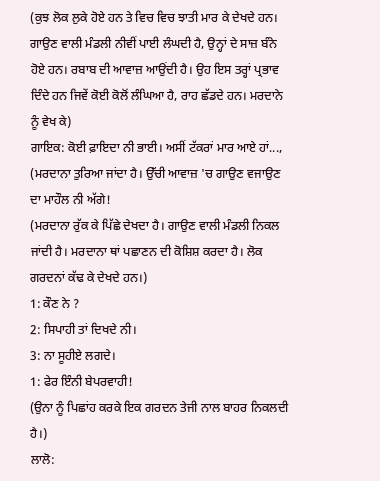(ਕੁਝ ਲੋਕ ਲੁਕੇ ਹੋਏ ਹਨ ਤੇ ਵਿਚ ਵਿਚ ਝਾਤੀ ਮਾਰ ਕੇ ਦੇਖਦੇ ਹਨ।
ਗਾਉਣ ਵਾਲੀ ਮੰਡਲੀ ਨੀਵੀਂ ਪਾਈ ਲੰਘਦੀ ਹੈ, ਉਨ੍ਹਾਂ ਦੇ ਸਾਜ਼ ਬੰਨੇ
ਹੋਏ ਹਨ। ਰਬਾਬ ਦੀ ਆਵਾਜ਼ ਆਉਂਦੀ ਹੈ। ਉਹ ਇਸ ਤਰ੍ਹਾਂ ਪ੍ਰਭਾਵ
ਦਿੰਦੇ ਹਨ ਜਿਵੇਂ ਕੋਈ ਕੋਲੋਂ ਲੰਘਿਆ ਹੈ, ਰਾਹ ਛੱਡਦੇ ਹਨ। ਮਰਦਾਨੇ
ਨੂੰ ਵੇਖ ਕੇ)
ਗਾਇਕ: ਕੋਈ ਫ਼ਾਇਦਾ ਨੀ ਭਾਈ। ਅਸੀਂ ਟੱਕਰਾਂ ਮਾਰ ਆਏ ਹਾਂ...,
(ਮਰਦਾਨਾ ਤੁਰਿਆ ਜਾਂਦਾ ਹੈ। ਉੱਚੀ ਆਵਾਜ਼ 'ਚ ਗਾਉਣ ਵਜਾਉਣ
ਦਾ ਮਾਹੌਲ ਨੀ ਅੱਗੇ!
(ਮਰਦਾਨਾ ਰੁੱਕ ਕੇ ਪਿੱਛੇ ਦੇਖਦਾ ਹੈ। ਗਾਉਣ ਵਾਲੀ ਮੰਡਲੀ ਨਿਕਲ
ਜਾਂਦੀ ਹੈ। ਮਰਦਾਨਾ ਥਾਂ ਪਛਾਣਨ ਦੀ ਕੋਸ਼ਿਸ਼ ਕਰਦਾ ਹੈ। ਲੋਕ
ਗਰਦਨਾਂ ਕੱਢ ਕੇ ਦੇਖਦੇ ਹਨ।)
1: ਕੌਣ ਨੇ ?
2: ਸਿਪਾਹੀ ਤਾਂ ਦਿਖਦੇ ਨੀ।
3: ਨਾ ਸੂਹੀਏ ਲਗਦੇ।
1: ਫੇਰ ਇੰਨੀ ਬੇਪਰਵਾਹੀ!
(ਉਨਾ ਨੂੰ ਪਿਛਾਂਹ ਕਰਕੇ ਇਕ ਗਰਦਨ ਤੇਜੀ ਨਾਲ ਬਾਹਰ ਨਿਕਲਦੀ
ਹੈ।)
ਲਾਲੋ: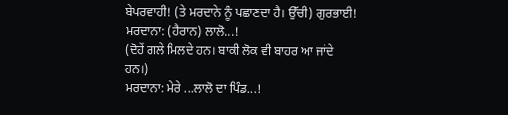ਬੇਪਰਵਾਹੀ! (ਤੇ ਮਰਦਾਨੇ ਨੂੰ ਪਛਾਣਦਾ ਹੈ। ਉੱਚੀ) ਗੁਰਭਾਈ!
ਮਰਦਾਨਾ: (ਹੈਰਾਨ) ਲਾਲੋ...!
(ਦੋਹੇਂ ਗਲੇ ਮਿਲਦੇ ਹਨ। ਬਾਕੀ ਲੋਕ ਵੀ ਬਾਹਰ ਆ ਜਾਂਦੇ ਹਨ।)
ਮਰਦਾਨਾ: ਮੇਰੇ ...ਲਾਲੋ ਦਾ ਪਿੰਡ...!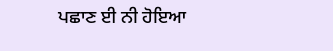ਪਛਾਣ ਈ ਨੀ ਹੋਇਆ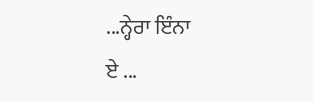...ਨ੍ਹੇਰਾ ਇੰਨਾ
ਏ ...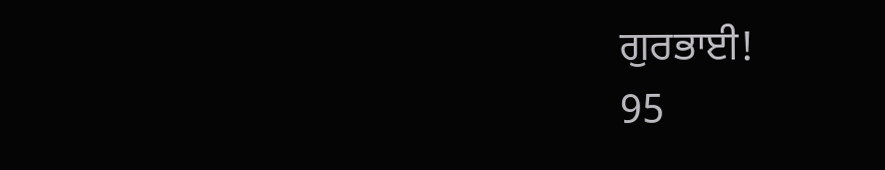ਗੁਰਭਾਈ!
95